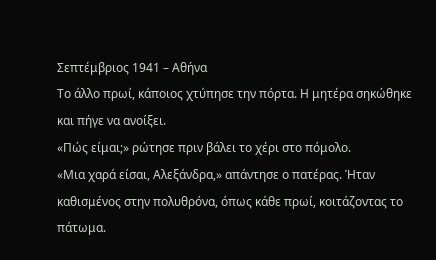Σεπτέμβριος 1941 – Αθήνα
Το άλλο πρωί, κάποιος χτύπησε την πόρτα. Η μητέρα σηκώθηκε και πήγε να ανοίξει.
«Πώς είμαι;» ρώτησε πριν βάλει το χέρι στο πόμολο.
«Μια χαρά είσαι, Αλεξάνδρα,» απάντησε ο πατέρας. Ήταν καθισμένος στην πολυθρόνα, όπως κάθε πρωί, κοιτάζοντας το πάτωμα.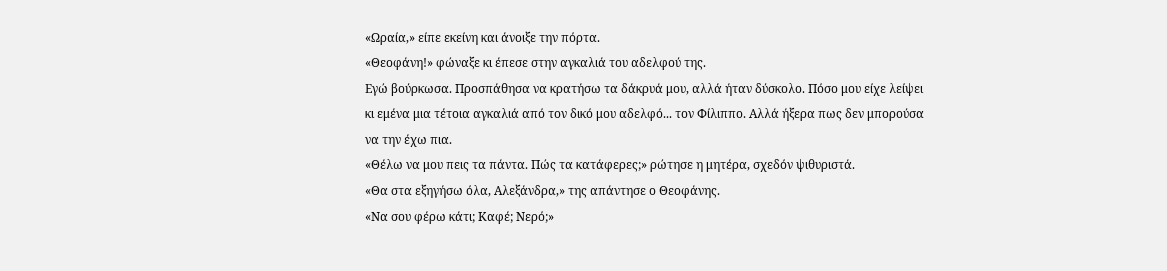«Ωραία,» είπε εκείνη και άνοιξε την πόρτα.
«Θεοφάνη!» φώναξε κι έπεσε στην αγκαλιά του αδελφού της.
Εγώ βούρκωσα. Προσπάθησα να κρατήσω τα δάκρυά μου, αλλά ήταν δύσκολο. Πόσο μου είχε λείψει κι εμένα μια τέτοια αγκαλιά από τον δικό μου αδελφό... τον Φίλιππο. Αλλά ήξερα πως δεν μπορούσα να την έχω πια.
«Θέλω να μου πεις τα πάντα. Πώς τα κατάφερες;» ρώτησε η μητέρα, σχεδόν ψιθυριστά.
«Θα στα εξηγήσω όλα, Αλεξάνδρα,» της απάντησε ο Θεοφάνης.
«Να σου φέρω κάτι; Καφέ; Νερό;»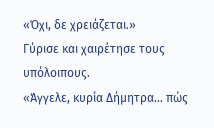«Όχι, δε χρειάζεται.»
Γύρισε και χαιρέτησε τους υπόλοιπους.
«Άγγελε, κυρία Δήμητρα... πώς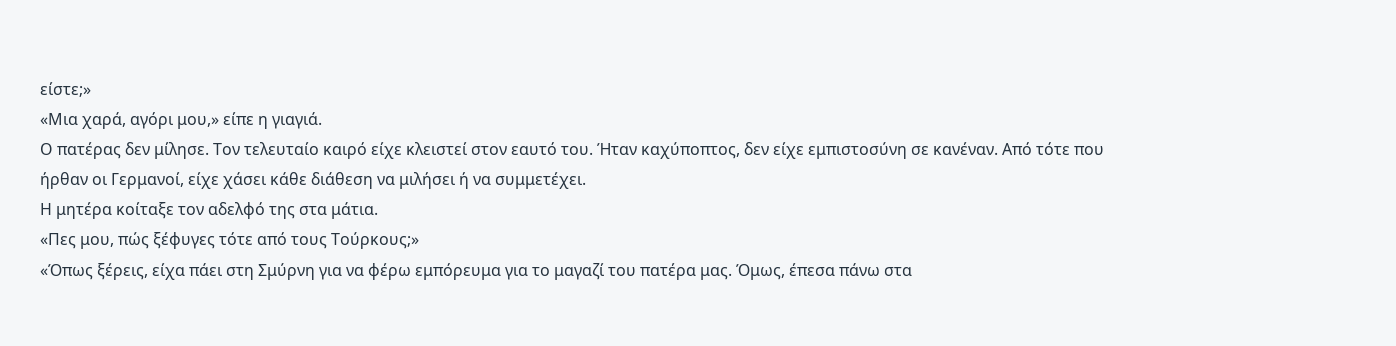είστε;»
«Μια χαρά, αγόρι μου,» είπε η γιαγιά.
Ο πατέρας δεν μίλησε. Τον τελευταίο καιρό είχε κλειστεί στον εαυτό του. Ήταν καχύποπτος, δεν είχε εμπιστοσύνη σε κανέναν. Από τότε που ήρθαν οι Γερμανοί, είχε χάσει κάθε διάθεση να μιλήσει ή να συμμετέχει.
Η μητέρα κοίταξε τον αδελφό της στα μάτια.
«Πες μου, πώς ξέφυγες τότε από τους Τούρκους;»
«Όπως ξέρεις, είχα πάει στη Σμύρνη για να φέρω εμπόρευμα για το μαγαζί του πατέρα μας. Όμως, έπεσα πάνω στα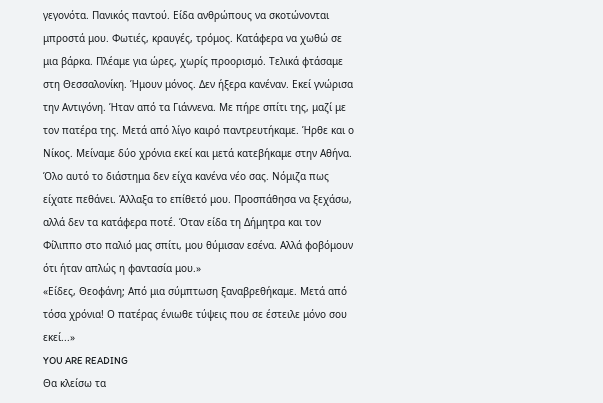γεγονότα. Πανικός παντού. Είδα ανθρώπους να σκοτώνονται μπροστά μου. Φωτιές, κραυγές, τρόμος. Κατάφερα να χωθώ σε μια βάρκα. Πλέαμε για ώρες, χωρίς προορισμό. Τελικά φτάσαμε στη Θεσσαλονίκη. Ήμουν μόνος. Δεν ήξερα κανέναν. Εκεί γνώρισα την Αντιγόνη. Ήταν από τα Γιάννενα. Με πήρε σπίτι της, μαζί με τον πατέρα της. Μετά από λίγο καιρό παντρευτήκαμε. Ήρθε και ο Νίκος. Μείναμε δύο χρόνια εκεί και μετά κατεβήκαμε στην Αθήνα. Όλο αυτό το διάστημα δεν είχα κανένα νέο σας. Νόμιζα πως είχατε πεθάνει. Άλλαξα το επίθετό μου. Προσπάθησα να ξεχάσω, αλλά δεν τα κατάφερα ποτέ. Όταν είδα τη Δήμητρα και τον Φίλιππο στο παλιό μας σπίτι, μου θύμισαν εσένα. Αλλά φοβόμουν ότι ήταν απλώς η φαντασία μου.»
«Είδες, Θεοφάνη; Από μια σύμπτωση ξαναβρεθήκαμε. Μετά από τόσα χρόνια! Ο πατέρας ένιωθε τύψεις που σε έστειλε μόνο σου εκεί...»
YOU ARE READING
Θα κλείσω τα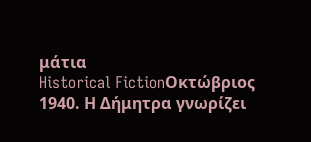μάτια
Historical FictionΟκτώβριος 1940. Η Δήμητρα γνωρίζει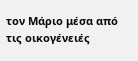τον Μάριο μέσα από τις οικογένειές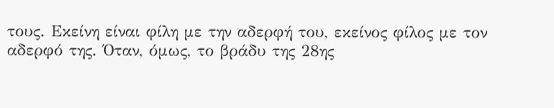τους. Εκείνη είναι φίλη με την αδερφή του, εκείνος φίλος με τον αδερφό της. Όταν, όμως, το βράδυ της 28ης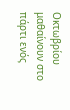Οκτωβρίου μαθαίνουν στο πάρτι ενός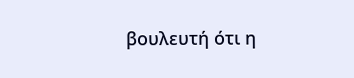βουλευτή ότι η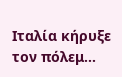Ιταλία κήρυξε τον πόλεμ...